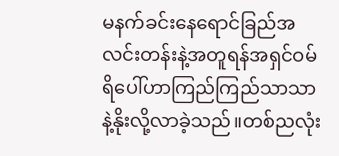မနက်ခင်းနေရောင်ခြည်အလင်းတန်းနဲ့အတူရန်အရှင်ဝမ်ရိပေါ်ဟာကြည်ကြည်သာသာနဲ့နိုးလို့လာခဲ့သည်။တစ်ညလုံး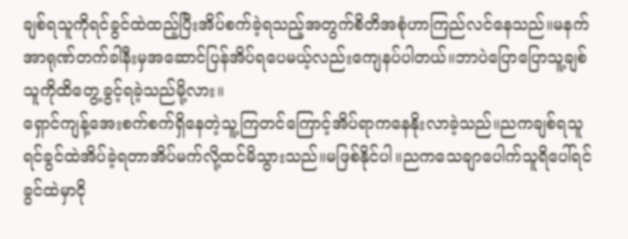ချစ်ရသူကိုရင်ခွင်ထဲထည့်ပြီးအိပ်စက်ခဲ့ရသည့်အတွက်စိတိအစုံဟာကြည်လင်နေသည်။မနက်အာရုဏ်တက်ခါနီးမှအဆောင်ပြန်အိပ်ရပေမယ့်လည်းကျေနပ်ပါတယ်။ဘာပဲပြောပြောသူ့ချစ်သူကိုထိတွေ့ခွင့်ရခဲ့သည်မို့လား။
ရှောင်ကျန့်အေးစက်စက်ရှိနေတဲ့သူ့ကြတင်ကြောင့်အိပ်ရာကနေနိုးလာခဲ့သည်။ညကချစ်ရသူရင်ခွင်ထဲအိပ်ခဲ့ရတာအိပ်မက်လို့ထင်မိသွားသည်။မဖြစ်နိုင်ပါ။ညကသေချာပေါက်သူရိပေါ်ရင်ခွင်ထဲမှာငို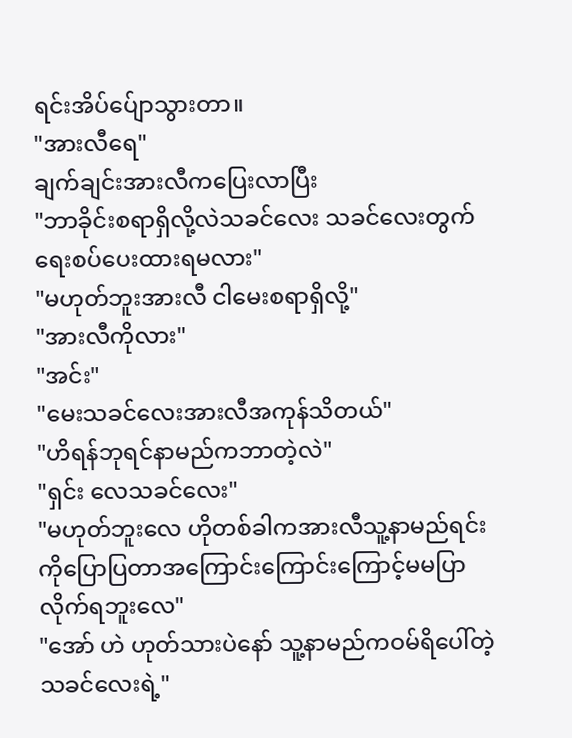ရင်းအိပ်ပ်ျောသွားတာ။
"အားလီရေ"
ချက်ချင်းအားလီကပြေးလာပြီး
"ဘာခိုင်းစရာရှိလို့လဲသခင်လေး သခင်လေးတွက်ရေးစပ်ပေးထားရမလား"
"မဟုတ်ဘူးအားလီ ငါမေးစရာရှိလို့"
"အားလီကိုလား"
"အင်း"
"မေးသခင်လေးအားလီအကုန်သိတယ်"
"ဟိရန်ဘုရင်နာမည်ကဘာတဲ့လဲ"
"ရှင်း လေသခင်လေး"
"မဟုတ်ဘူးလေ ဟိုတစ်ခါကအားလီသူ့နာမည်ရင်းကိုပြောပြတာအကြောင်းကြောင်းကြောင့်မမပြာလိုက်ရဘူးလေ"
"အော် ဟဲ ဟုတ်သားပဲနော် သူ့နာမည်ကဝမ်ရိပေါ်တဲ့ သခင်လေးရဲ့"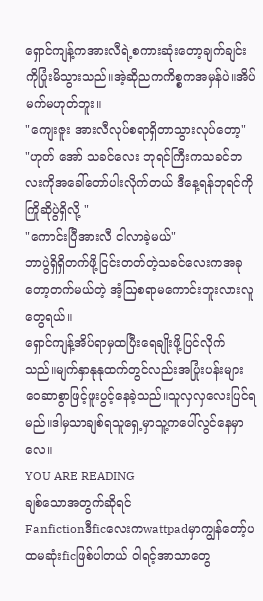ရှောင်ကျန့်ကအားလီရဲ့စကားဆုံးတော့ချက်ချင်းကိုပြုံးမိသွားသည်။အဲ့ဆိုညကကိစ္စကအမှန်ပဲ။အိပ်မက်မဟုတ်ဘူး။
"ကျေးဇူး အားလီလုပ်စရာရှိတာသွားလုပ်တော့"
"ဟုတ် အော် သခင်လေး ဘုရင်ကြီးကသခင်ဘလးကိုအခေါ်တော်ပါးလိုက်တယ် ဒီနေ့ရန်ဘုရင်ကိုကြိုဆိုပွဲရှိလို့ "
"ကောင်းပြီအားလီ ငါလာခဲ့မယ်"
ဘာပွဲရှိရှိတက်ဖို့ငြင်းတတ်တဲ့သခင်လေးကအခုတော့တက်မယ်တဲ့ အံ့ဩစရာမကောင်းဘူးလားလူတွေရယ်။
ရှောင်ကျန့်အိပ်ရာမှထပြီးရေချိုးဖို့ပြင်လိုက်သည်။မျက်နှာနုနုထက်တွင်လည်းအပြုံးပန်းများဝေဆာစွာဖြင့်ဖူးပွင့်နေခဲ့သည်။သူလှလှလေးပြင်ရမည်။ဒါမှသာချစ်ရသူရှေ့မှာသူ့ကပေါ်လွင်နေမှာလေ။
YOU ARE READING
ချစ်သောအတွက်ဆိုရင်
Fanfictionဒီficလေးကwattpadမှာကျွန်တော့်ပထမဆုံးficဖြစ်ပါတယ် ဝါရင့်အာသာတွေ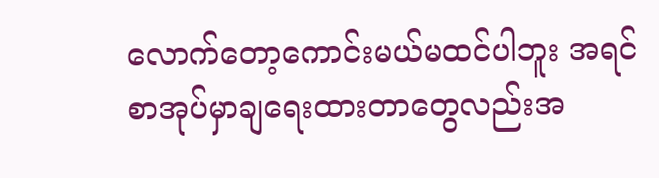လောက်တော့ကောင်းမယ်မထင်ပါဘူး အရင်စာအုပ်မှာချရေးထားတာတွေလည်းအ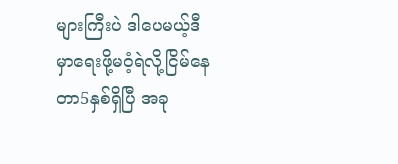များကြီးပဲ ဒါပေမယ့်ဒီမှာရေးဖို့မဝံ့ရဲလို့ငြိမ်နေတာ5နှစ်ရှိပြီ အခု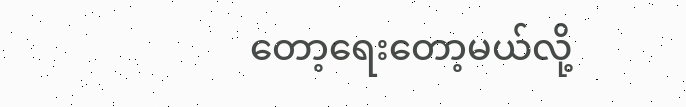တော့ရေးတော့မယ်လို့